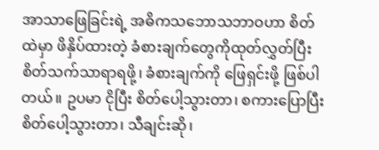အာသာဖြေခြင်းရဲ့ အဓိကသဘောသဘာဝဟာ စိတ်ထဲမှာ ဖိနှိပ်ထားတဲ့ ခံစားချက်တွေကိုထုတ်လွှတ်ပြီး စိတ်သက်သာရာရဖို့၊ ခံစားချက်ကို ဖြေရှင်းဖို့ ဖြစ်ပါတယ်။ ဥပမာ ငိုပြီး စိတ်ပေါ့သွားတာ၊ စကားပြောပြီး စိတ်ပေါ့သွားတာ၊ သီချင်းဆို၊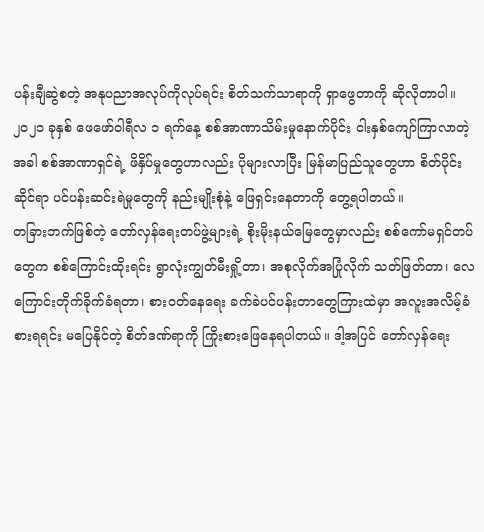ပန်းချီဆွဲစတဲ့ အနုပညာအလုပ်ကိုလုပ်ရင်း စိတ်သက်သာရာကို ရှာဖွေတာကို ဆိုလိုတာပါ။
၂၀၂၁ ခုနှစ် ဖေဖော်ဝါရီလ ၁ ရက်နေ့ စစ်အာဏာသိမ်းမှုနောက်ပိုင်း ငါးနှစ်ကျော်ကြာလာတဲ့အခါ စစ်အာဏာရှင်ရဲ့ ဖိနှိပ်မှုတွေဟာလည်း ပိုများလာပြီး မြန်မာပြည်သူတွေဟာ စိတ်ပိုင်းဆိုင်ရာ ပင်ပန်းဆင်းရဲမှုတွေကို နည်းမျိုးစုံနဲ့ ဖြေရှင်းနေတာကို တွေ့ရပါတယ်။
တခြားဘက်ဖြစ်တဲ့ တော်လှန်ရေးတပ်ဖွဲ့များရဲ့ စိုးမိုးနယ်မြေတွေမှာလည်း စစ်ကော်မရှင်တပ်တွေက စစ်ကြောင်းထိုးရင်း ရွာလုံးကျွတ်မီးရှို့တာ၊ အစုလိုက်အပြုံလိုက် သတ်ဖြတ်တာ၊ လေကြောင်းတိုက်ခိုက်ခံရတာ၊ စားဝတ်နေရေး ခက်ခဲပင်ပန်းတာတွေကြားထဲမှာ အလူးအလိမ့်ခံစားရရင်း မပြေနိုင်တဲ့ စိတ်ဒဏ်ရာကို ကြိုးစားဖြေနေရပါတယ်။ ဒါ့အပြင် တော်လှန်ရေး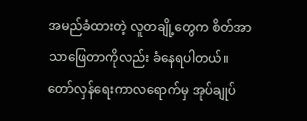အမည်ခံထားတဲ့ လူတချို့တွေက စိတ်အာသာဖြေတာကိုလည်း ခံနေရပါတယ်။
တော်လှန်ရေးကာလရောက်မှ အုပ်ချုပ်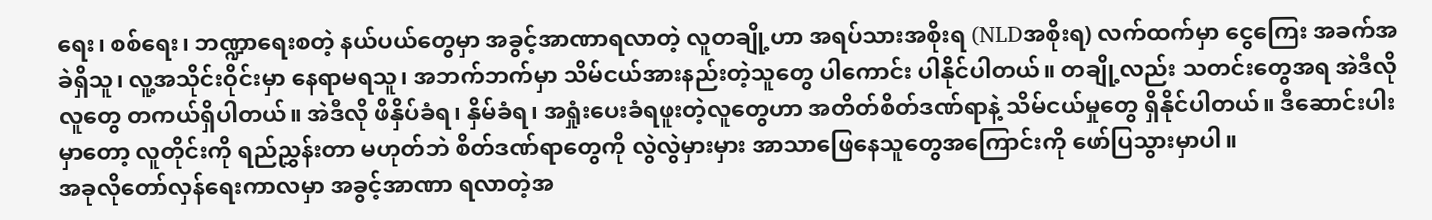ရေး၊ စစ်ရေး၊ ဘဏ္ဍာရေးစတဲ့ နယ်ပယ်တွေမှာ အခွင့်အာဏာရလာတဲ့ လူတချို့ဟာ အရပ်သားအစိုးရ (NLDအစိုးရ) လက်ထက်မှာ ငွေကြေး အခက်အခဲရှိသူ၊ လူ့အသိုင်းဝိုင်းမှာ နေရာမရသူ၊ အဘက်ဘက်မှာ သိမ်ငယ်အားနည်းတဲ့သူတွေ ပါကောင်း ပါနိုင်ပါတယ်။ တချို့လည်း သတင်းတွေအရ အဲဒီလို လူတွေ တကယ်ရှိပါတယ်။ အဲဒီလို ဖိနှိပ်ခံရ၊ နှိမ်ခံရ၊ အရှုံးပေးခံရဖူးတဲ့လူတွေဟာ အတိတ်စိတ်ဒဏ်ရာနဲ့ သိမ်ငယ်မှုတွေ ရှိနိုင်ပါတယ်။ ဒီဆောင်းပါးမှာတော့ လူတိုင်းကို ရည်ညွှန်းတာ မဟုတ်ဘဲ စိတ်ဒဏ်ရာတွေကို လွဲလွဲမှားမှား အာသာဖြေနေသူတွေအကြောင်းကို ဖော်ပြသွားမှာပါ။
အခုလိုတော်လှန်ရေးကာလမှာ အခွင့်အာဏာ ရလာတဲ့အ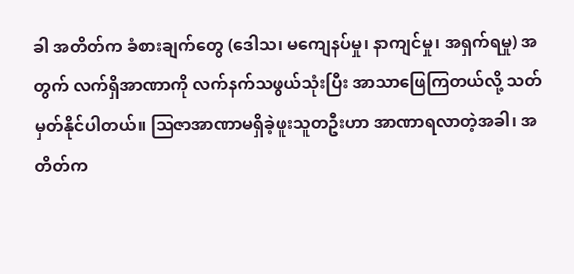ခါ အတိတ်က ခံစားချက်တွေ (ဒေါသ၊ မကျေနပ်မှု၊ နာကျင်မှု၊ အရှက်ရမှု) အတွက် လက်ရှိအာဏာကို လက်နက်သဖွယ်သုံးပြီး အာသာဖြေကြတယ်လို့ သတ်မှတ်နိုင်ပါတယ်။ ဩဇာအာဏာမရှိခဲ့ဖူးသူတဦးဟာ အာဏာရလာတဲ့အခါ၊ အတိတ်က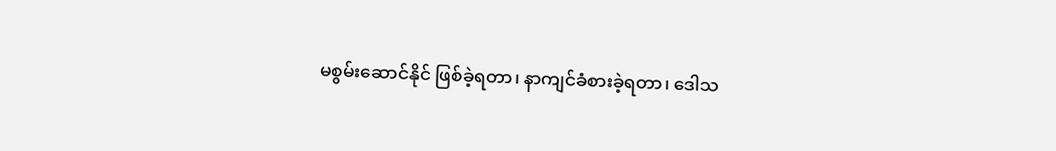မစွမ်းဆောင်နိုင် ဖြစ်ခဲ့ရတာ၊ နာကျင်ခံစားခဲ့ရတာ၊ ဒေါသ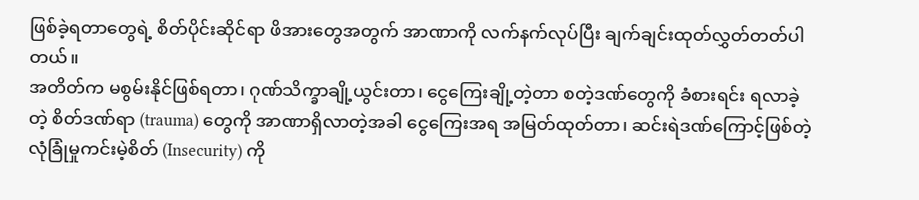ဖြစ်ခဲ့ရတာတွေရဲ့ စိတ်ပိုင်းဆိုင်ရာ ဖိအားတွေအတွက် အာဏာကို လက်နက်လုပ်ပြီး ချက်ချင်းထုတ်လွှတ်တတ်ပါတယ်။
အတိတ်က မစွမ်းနိုင်ဖြစ်ရတာ၊ ဂုဏ်သိက္ခာချို့ယွင်းတာ၊ ငွေကြေးချို့တဲ့တာ စတဲ့ဒဏ်တွေကို ခံစားရင်း ရလာခဲ့တဲ့ စိတ်ဒဏ်ရာ (trauma) တွေကို အာဏာရှိလာတဲ့အခါ ငွေကြေးအရ အမြတ်ထုတ်တာ၊ ဆင်းရဲဒဏ်ကြောင့်ဖြစ်တဲ့ လုံခြုံမှုကင်းမဲ့စိတ် (Insecurity) ကို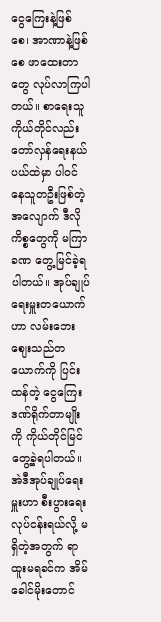ငွေကြေးနဲ့ဖြစ်စေ၊ အာဏာနဲ့ဖြစ်စေ ဖာထေးတာတွေ လုပ်လာကြပါတယ်။ စာရေးသူကိုယ်တိုင်လည်း တော်လှန်ရေးနယ်ပယ်ထဲမှာ ပါဝင်နေသူတဦးဖြစ်တဲ့အလျောက် ဒီလိုကိစ္စတွေကို မကြာခဏ တွေ့မြင်ခဲ့ရပါတယ်။ အုပ်ချုပ်ရေးမှူးတယောက်ဟာ လမ်းဘေးဈေးသည်တယောက်ကို ပြင်းထန်တဲ့ ငွေကြေးဒဏ်ရိုက်တာမျိုးကို ကိုယ်တိုင်မြင်တွေ့ခဲ့ရပါတယ်။ အဲဒီအုပ်ချုပ်ရေးမှူးဟာ စီးပွားရေးလုပ်ငန်းရယ်လို့ မရှိတဲ့အတွက် ရာထူးမရခင်က အိမ်ခေါင်မိုးတောင်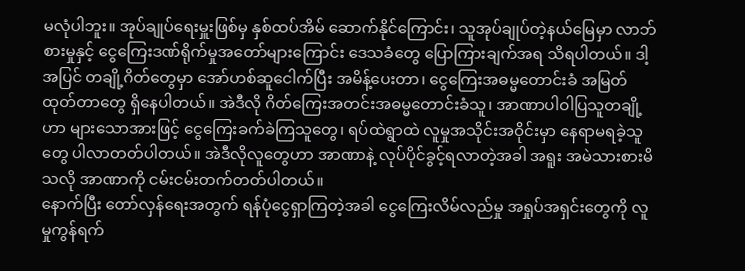မလုံပါဘူး။ အုပ်ချုပ်ရေးမှူးဖြစ်မှ နှစ်ထပ်အိမ် ဆောက်နိုင်ကြောင်း၊ သူအုပ်ချုပ်တဲ့နယ်မြေမှာ လာဘ်စားမှုနှင့် ငွေကြေးဒဏ်ရိုက်မှုအတော်များကြောင်း ဒေသခံတွေ ပြောကြားချက်အရ သိရပါတယ်။ ဒါ့အပြင် တချို့ဂိတ်တွေမှာ အော်ဟစ်ဆူငေါက်ပြီး အမိန့်ပေးတာ၊ ငွေကြေးအဓမ္မတောင်းခံ အမြတ်ထုတ်တာတွေ ရှိနေပါတယ်။ အဲဒီလို ဂိတ်ကြေးအတင်းအဓမ္မတောင်းခံသူ၊ အာဏာပါဝါပြသူတချို့ဟာ များသောအားဖြင့် ငွေကြေးခက်ခဲကြသူတွေ၊ ရပ်ထဲရွာထဲ လူမှုအသိုင်းအဝိုင်းမှာ နေရာမရခဲ့သူတွေ ပါလာတတ်ပါတယ်။ အဲဒီလိုလူတွေဟာ အာဏာနဲ့ လုပ်ပိုင်ခွင့်ရလာတဲ့အခါ အရူး အမဲသားစားမိသလို အာဏာကို ငမ်းငမ်းတက်တတ်ပါတယ်။
နောက်ပြီး တော်လှန်ရေးအတွက် ရန်ပုံငွေရှာကြတဲ့အခါ ငွေကြေးလိမ်လည်မှု အရှုပ်အရှင်းတွေကို လူမှုကွန်ရက်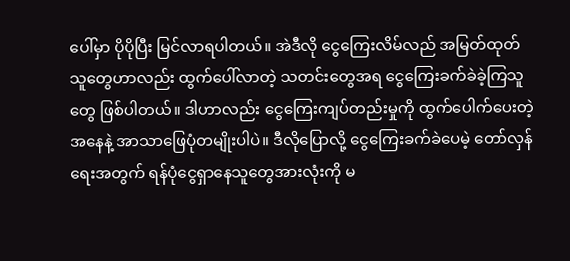ပေါ်မှာ ပိုပိုပြီး မြင်လာရပါတယ်။ အဲဒီလို ငွေကြေးလိမ်လည် အမြတ်ထုတ်သူတွေဟာလည်း ထွက်ပေါ်လာတဲ့ သတင်းတွေအရ ငွေကြေးခက်ခဲခဲ့ကြသူတွေ ဖြစ်ပါတယ်။ ဒါဟာလည်း ငွေကြေးကျပ်တည်းမှုကို ထွက်ပေါက်ပေးတဲ့အနေနဲ့ အာသာဖြေပုံတမျိုးပါပဲ။ ဒီလိုပြောလို့ ငွေကြေးခက်ခဲပေမဲ့ တော်လှန်ရေးအတွက် ရန်ပုံငွေရှာနေသူတွေအားလုံးကို မ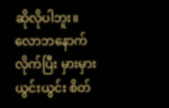ဆိုလိုပါဘူး။ လောဘနောက်လိုက်ပြီး မှားမှားယွင်းယွင်း စိတ်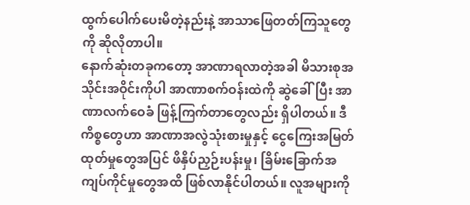ထွက်ပေါက်ပေးမိတဲ့နည်းနဲ့ အာသာဖြေတတ်ကြသူတွေကို ဆိုလိုတာပါ။
နောက်ဆုံးတခုကတော့ အာဏာရလာတဲ့အခါ မိသားစုအသိုင်းအဝိုင်းကိုပါ အာဏာစက်ဝန်းထဲကို ဆွဲခေါ်ပြီး အာဏာလက်ဝေခံ ဖြန့်ကြက်တာတွေလည်း ရှိပါတယ်။ ဒီကိစ္စတွေဟာ အာဏာအလွဲသုံးစားမှုနှင့် ငွေကြေးအမြတ်ထုတ်မှုတွေအပြင် ဖိနှိပ်ညှဉ်းပန်းမှု၊ ခြိမ်းခြောက်အကျပ်ကိုင်မှုတွေအထိ ဖြစ်လာနိုင်ပါတယ်။ လူအများကို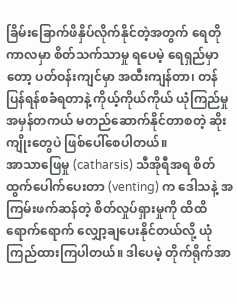ခြိမ်းခြောက်ဖိနှိပ်လိုက်နိုင်တဲ့အတွက် ရေတိုကာလမှာ စိတ်သက်သာမှု ရပေမဲ့ ရေရှည်မှာတော့ ပတ်ဝန်းကျင်မှာ အထီးကျန်တာ၊ တန်ပြန်ရန်စခံရတာနဲ့ ကိုယ့်ကိုယ်ကိုယ် ယုံကြည်မှုအမှန်တကယ် မတည်ဆောက်နိုင်တာစတဲ့ ဆိုးကျိုးတွေပဲ ဖြစ်ပေါ်စေပါတယ်။
အာသာဖြေမှု (catharsis) သီအိုရီအရ စိတ်ထွက်ပေါက်ပေးတာ (venting) က ဒေါသနဲ့ အကြမ်းဖက်ဆန်တဲ့ စိတ်လှုပ်ရှားမှုကို ထိထိရောက်ရောက် လျှော့ချပေးနိုင်တယ်လို့ ယုံကြည်ထားကြပါတယ်။ ဒါပေမဲ့ တိုက်ရိုက်အာ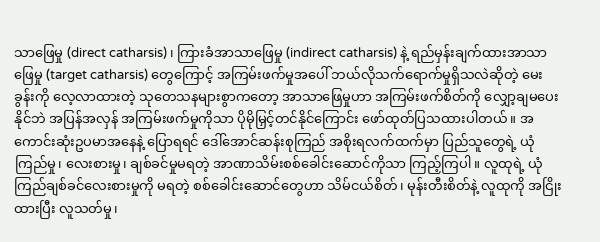သာဖြေမှု (direct catharsis)၊ ကြားခံအာသာဖြေမှု (indirect catharsis) နဲ့ ရည်မှန်းချက်ထားအာသာဖြေမှု (target catharsis) တွေကြောင့် အကြမ်းဖက်မှုအပေါ် ဘယ်လိုသက်ရောက်မှုရှိသလဲဆိုတဲ့ မေးခွန်းကို လေ့လာထားတဲ့ သုတေသနများစွာကတော့ အာသာဖြေမှုဟာ အကြမ်းဖက်စိတ်ကို လျှော့ချမပေးနိုင်ဘဲ အပြန်အလှန် အကြမ်းဖက်မှုကိုသာ ပိုမိုမြှင့်တင်နိုင်ကြောင်း ဖော်ထုတ်ပြသထားပါတယ်။ အကောင်းဆုံးဥပမာအနေနဲ့ ပြောရရင် ဒေါ်အောင်ဆန်းစုကြည် အစိုးရလက်ထက်မှာ ပြည်သူတွေရဲ့ ယုံကြည်မှု၊ လေးစားမှု၊ ချစ်ခင်မှုမရတဲ့ အာဏာသိမ်းစစ်ခေါင်းဆောင်ကိုသာ ကြည့်ကြပါ။ လူထုရဲ့ ယုံကြည်ချစ်ခင်လေးစားမှုကို မရတဲ့ စစ်ခေါင်းဆောင်တွေဟာ သိမ်ငယ်စိတ်၊ မုန်းတီးစိတ်နဲ့ လူထုကို အငြိုးထားပြီး လူသတ်မှု၊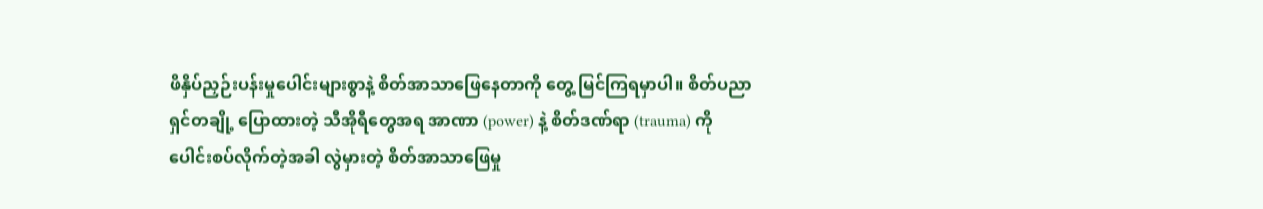ဖိနှိပ်ညှဉ်းပန်းမှုပေါင်းများစွာနဲ့ စိတ်အာသာဖြေနေတာကို တွေ့ မြင်ကြရမှာပါ။ စိတ်ပညာရှင်တချို့ ပြောထားတဲ့ သီအိုရီတွေအရ အာဏာ (power) နဲ့ စိတ်ဒဏ်ရာ (trauma) ကို ပေါင်းစပ်လိုက်တဲ့အခါ လွဲမှားတဲ့ စိတ်အာသာဖြေမှု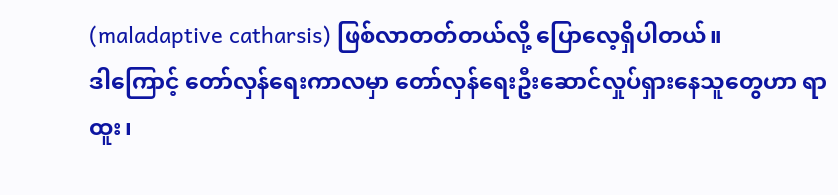(maladaptive catharsis) ဖြစ်လာတတ်တယ်လို့ ပြောလေ့ရှိပါတယ်။
ဒါကြောင့် တော်လှန်ရေးကာလမှာ တော်လှန်ရေးဦးဆောင်လှုပ်ရှားနေသူတွေဟာ ရာထူး၊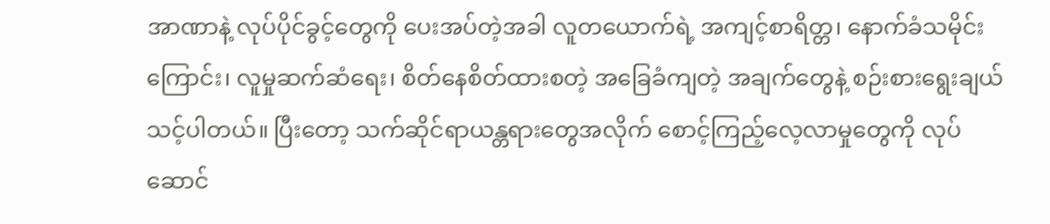အာဏာနဲ့ လုပ်ပိုင်ခွင့်တွေကို ပေးအပ်တဲ့အခါ လူတယောက်ရဲ့ အကျင့်စာရိတ္တ၊ နောက်ခံသမိုင်းကြောင်း၊ လူမှုဆက်ဆံရေး၊ စိတ်နေစိတ်ထားစတဲ့ အခြေခံကျတဲ့ အချက်တွေနဲ့ စဉ်းစားရွေးချယ်သင့်ပါတယ်။ ပြီးတော့ သက်ဆိုင်ရာယန္တရားတွေအလိုက် စောင့်ကြည့်လေ့လာမှုတွေကို လုပ်ဆောင်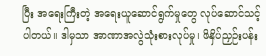ပြီး အရေးကြီးတဲ့ အရေးယူဆောင်ရွက်မှုတွေ လုပ်ဆောင်သင့်ပါတယ်။ ဒါမှသာ အာဏာအလွဲသုံးစားလုပ်မှု၊ ဖိနှိပ်ညှဉ်းပန်း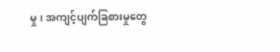မှု၊ အကျင့်ပျက်ခြစားမှုတွေ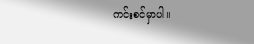ကင်းစင်မှာပါ။